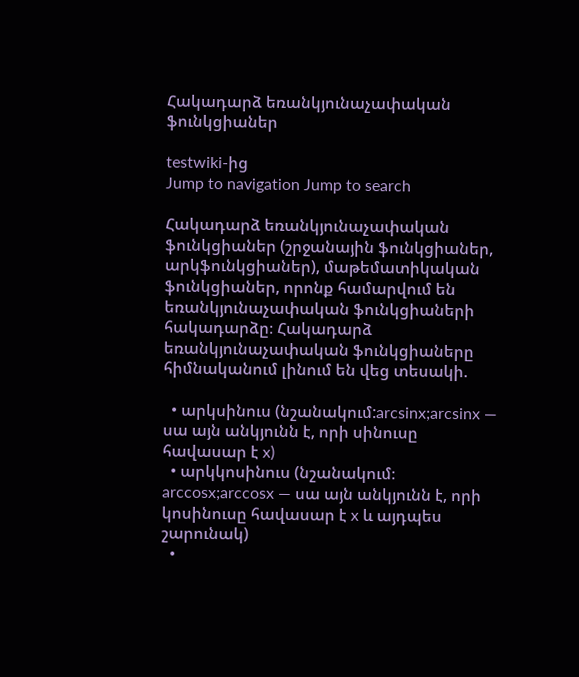Հակադարձ եռանկյունաչափական ֆունկցիաներ

testwiki-ից
Jump to navigation Jump to search

Հակադարձ եռանկյունաչափական ֆունկցիաներ (շրջանային ֆունկցիաներ, արկֆունկցիաներ), մաթեմատիկական ֆունկցիաներ, որոնք համարվում են եռանկյունաչափական ֆունկցիաների հակադարձը։ Հակադարձ եռանկյունաչափական ֆունկցիաները հիմնականում լինում են վեց տեսակի.

  • արկսինուս (նշանակում:arcsinx;arcsinx — սա այն անկյունն է, որի սինուսը հավասար է x)
  • արկկոսինուս (նշանակում։ arccosx;arccosx — սա այն անկյունն է, որի կոսինուսը հավասար է x և այդպես շարունակ)
  •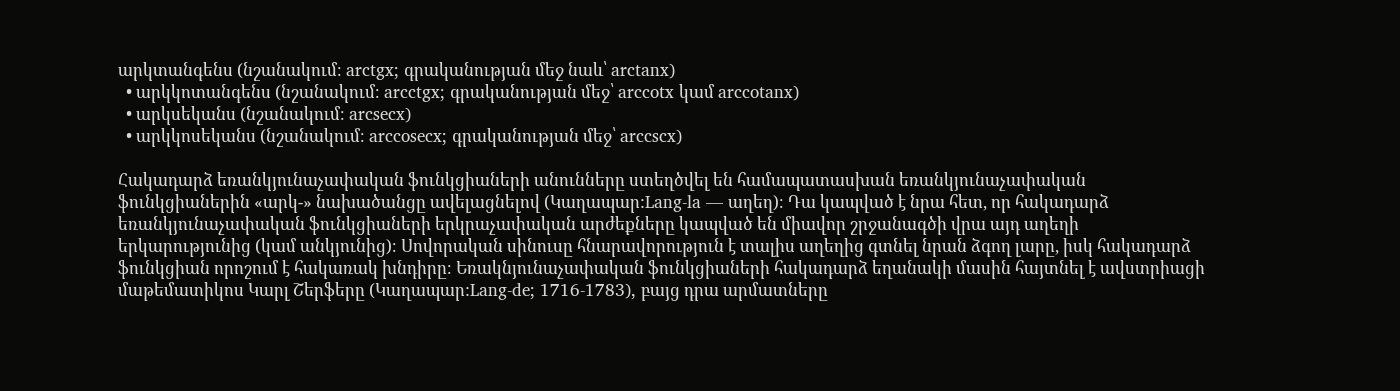արկտանգենս (նշանակում։ arctgx; գրականության մեջ նաև՝ arctanx)
  • արկկոտանգենս (նշանակում։ arcctgx; գրականության մեջ՝ arccotx կամ arccotanx)
  • արկսեկանս (նշանակում։ arcsecx)
  • արկկոսեկանս (նշանակում։ arccosecx; գրականության մեջ՝ arccscx)

Հակադարձ եռանկյունաչափական ֆունկցիաների անունները ստեղծվել են համապատասխան եռանկյունաչափական ֆունկցիաներին «արկ-» նախածանցը ավելացնելով (Կաղապար:Lang-la — աղեղ)։ Դա կապված է նրա հետ, որ հակադարձ եռանկյունաչափական ֆունկցիաների երկրաչափական արժեքները կապված են միավոր շրջանագծի վրա այդ աղեղի երկարությունից (կամ անկյունից)։ Սովորական սինուսը հնարավորություն է տալիս աղեղից գտնել նրան ձգող լարը, իսկ հակադարձ ֆունկցիան որոշում է հակառակ խնդիրը։ Եռակնյունաչափական ֆունկցիաների հակադարձ եղանակի մասին հայտնել է ավստրիացի մաթեմատիկոս Կարլ Շերֆերը (Կաղապար:Lang-de; 1716-1783), բայց դրա արմատները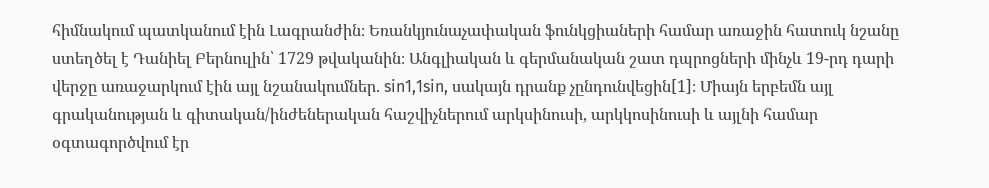հիմնակում պատկանում էին Լագրանժին։ Եռանկյունաչափական ֆունկցիաների համար առաջին հատուկ նշանը ստեղծել է Դանիել Բերնուլին՝ 1729 թվականին։ Անգլիական և գերմանական շատ դպրոցների մինչև 19-րդ դարի վերջը առաջարկում էին այլ նշանակումներ. sin1,1sin, սակայն դրանք չընդունվեցին[1]։ Միայն երբեմն այլ գրականության և գիտական/ինժեներական հաշվիչներում արկսինուսի, արկկոսինուսի և այլնի համար օգտագործվում էր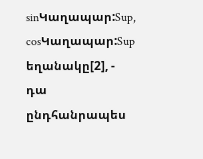sinԿաղապար:Sup, cosԿաղապար:Sup եղանակը[2], - դա ընդհանրապես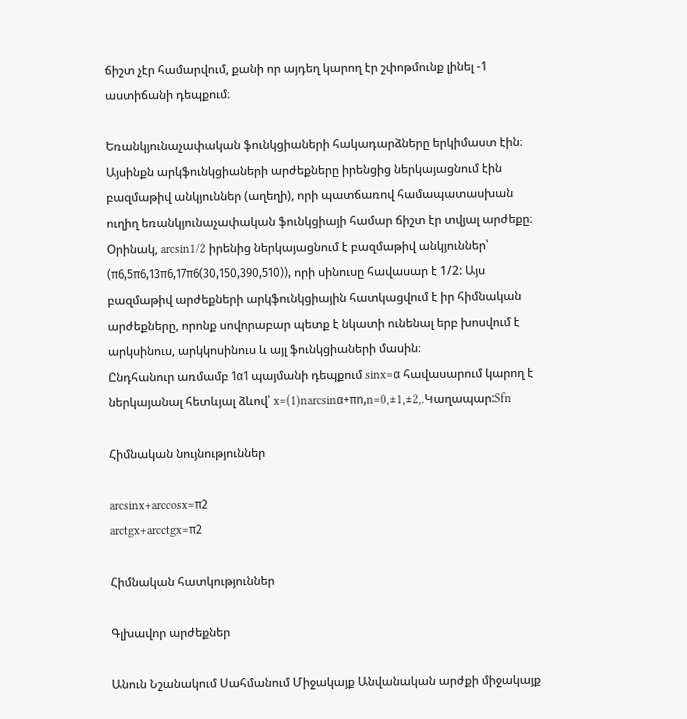ճիշտ չէր համարվում, քանի որ այդեղ կարող էր շփոթմունք լինել -1 աստիճանի դեպքում։

Եռանկյունաչափական ֆունկցիաների հակադարձները երկիմաստ էին։ Այսինքն արկֆունկցիաների արժեքները իրենցից ներկայացնում էին բազմաթիվ անկյուններ (աղեղի), որի պատճառով համապատասխան ուղիղ եռանկյունաչափական ֆունկցիայի համար ճիշտ էր տվյալ արժեքը։ Օրինակ, arcsin1/2 իրենից ներկայացնում է բազմաթիվ անկյուններ՝ (π6,5π6,13π6,17π6(30,150,390,510)), որի սինուսը հավասար է 1/2: Այս բազմաթիվ արժեքների արկֆունկցիային հատկացվում է իր հիմնական արժեքները, որոնք սովորաբար պետք է նկատի ունենալ երբ խոսվում է արկսինուս, արկկոսինուս և այլ ֆունկցիաների մասին։
Ընդհանուր առմամբ 1α1 պայմանի դեպքում sinx=α հավասարում կարող է ներկայանալ հետևյալ ձևով՝ x=(1)narcsinα+πn,n=0,±1,±2,.Կաղապար:Sfn

Հիմնական նույնություններ

arcsinx+arccosx=π2
arctgx+arcctgx=π2

Հիմնական հատկություններ

Գլխավոր արժեքներ

Անուն Նշանակում Սահմանում Միջակայք Անվանական արժքի միջակայք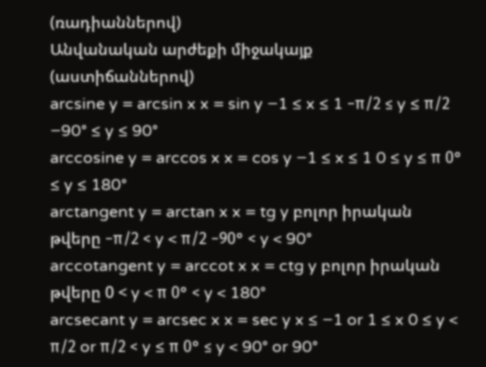(ռադիաններով)
Անվանական արժեքի միջակայք
(աստիճաններով)
arcsine y = arcsin x x = sin y −1 ≤ x ≤ 1 −π/2 ≤ y ≤ π/2 −90° ≤ y ≤ 90°
arccosine y = arccos x x = cos y −1 ≤ x ≤ 1 0 ≤ y ≤ π 0° ≤ y ≤ 180°
arctangent y = arctan x x = tg y բոլոր իրական թվերը −π/2 < y < π/2 −90° < y < 90°
arccotangent y = arccot x x = ctg y բոլոր իրական թվերը 0 < y < π 0° < y < 180°
arcsecant y = arcsec x x = sec y x ≤ −1 or 1 ≤ x 0 ≤ y < π/2 or π/2 < y ≤ π 0° ≤ y < 90° or 90°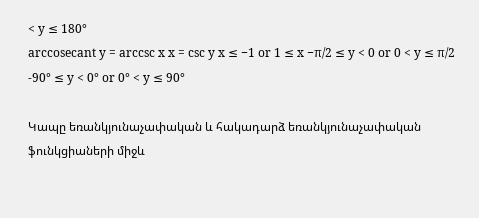< y ≤ 180°
arccosecant y = arccsc x x = csc y x ≤ −1 or 1 ≤ x −π/2 ≤ y < 0 or 0 < y ≤ π/2 -90° ≤ y < 0° or 0° < y ≤ 90°

Կապը եռանկյունաչափական և հակադարձ եռանկյունաչափական ֆունկցիաների միջև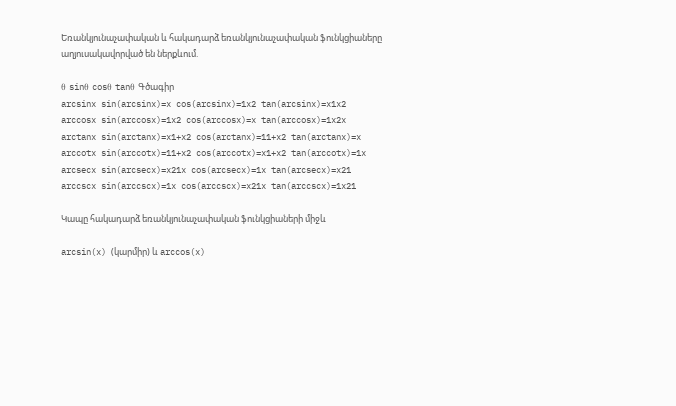Եռանկյունաչափական և հակադարձ եռանկյունաչափական ֆունկցիաները աղյուսակավորված են ներքևում.

θ sinθ cosθ tanθ Գծագիր
arcsinx sin(arcsinx)=x cos(arcsinx)=1x2 tan(arcsinx)=x1x2
arccosx sin(arccosx)=1x2 cos(arccosx)=x tan(arccosx)=1x2x
arctanx sin(arctanx)=x1+x2 cos(arctanx)=11+x2 tan(arctanx)=x
arccotx sin(arccotx)=11+x2 cos(arccotx)=x1+x2 tan(arccotx)=1x
arcsecx sin(arcsecx)=x21x cos(arcsecx)=1x tan(arcsecx)=x21
arccscx sin(arccscx)=1x cos(arccscx)=x21x tan(arccscx)=1x21

Կապը հակադարձ եռանկյունաչափական ֆունկցիաների միջև

arcsin(x) (կարմիր) և arccos(x)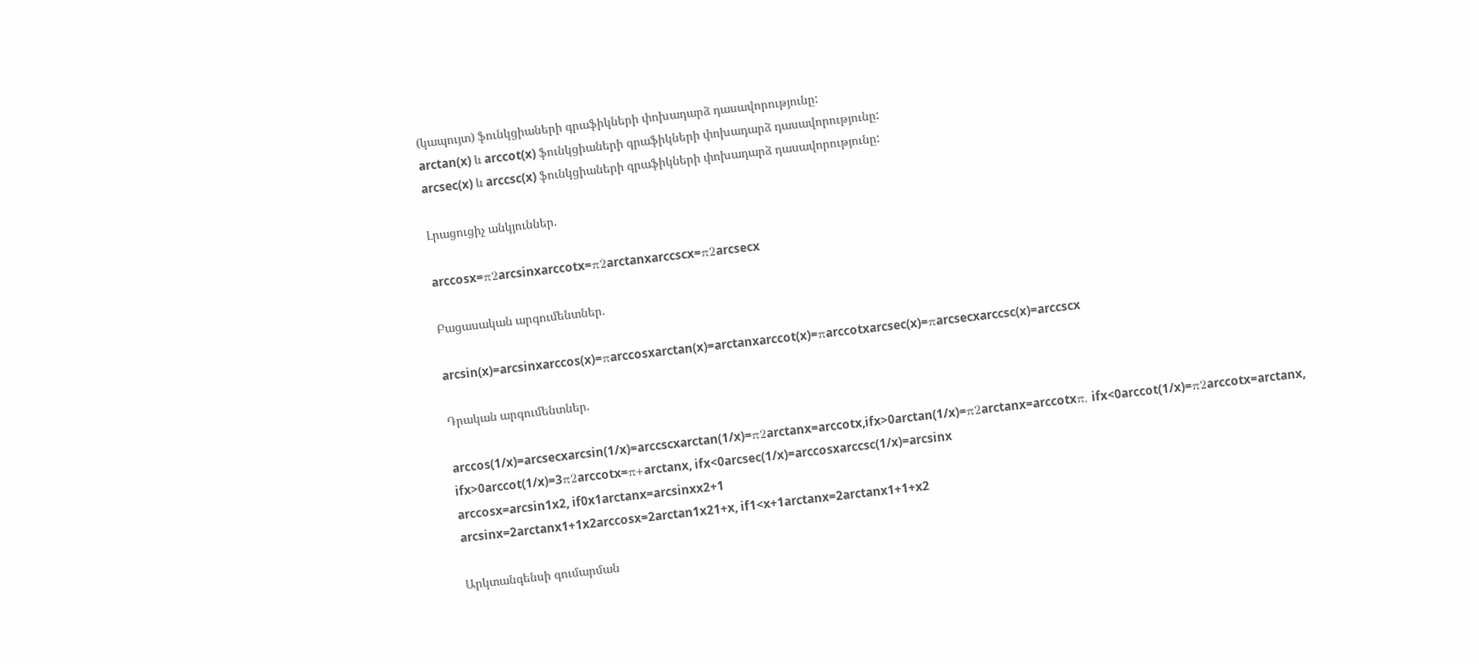(կապույտ) ֆունկցիաների գրաֆիկների փոխադարձ դասավորությունը:
arctan(x) և arccot(x) ֆունկցիաների գրաֆիկների փոխադարձ դասավորությունը:
arcsec(x) և arccsc(x) ֆունկցիաների գրաֆիկների փոխադարձ դասավորությունը:

Լրացուցիչ անկյուններ.

arccosx=π2arcsinxarccotx=π2arctanxarccscx=π2arcsecx

Բացասական արգումենտներ.

arcsin(x)=arcsinxarccos(x)=πarccosxarctan(x)=arctanxarccot(x)=πarccotxarcsec(x)=πarcsecxarccsc(x)=arccscx

Դրական արգումենտներ.

arccos(1/x)=arcsecxarcsin(1/x)=arccscxarctan(1/x)=π2arctanx=arccotx,ifx>0arctan(1/x)=π2arctanx=arccotxπ, ifx<0arccot(1/x)=π2arccotx=arctanx, ifx>0arccot(1/x)=3π2arccotx=π+arctanx, ifx<0arcsec(1/x)=arccosxarccsc(1/x)=arcsinx
arccosx=arcsin1x2, if0x1arctanx=arcsinxx2+1
arcsinx=2arctanx1+1x2arccosx=2arctan1x21+x, if1<x+1arctanx=2arctanx1+1+x2

Արկտանգենսի գումարման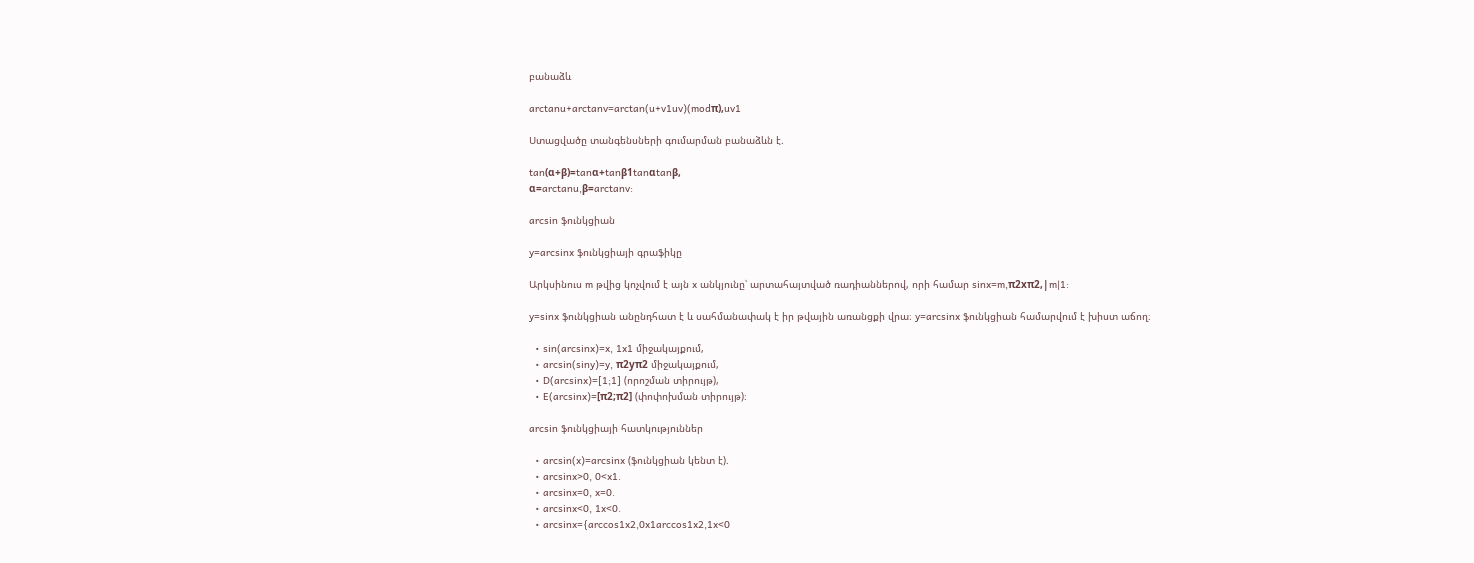բանաձև

arctanu+arctanv=arctan(u+v1uv)(modπ),uv1

Ստացվածը տանգենսների գումարման բանաձևն է.

tan(α+β)=tanα+tanβ1tanαtanβ,
α=arctanu,β=arctanv:

arcsin ֆունկցիան

y=arcsinx ֆունկցիայի գրաֆիկը

Արկսինուս m թվից կոչվում է այն x անկյունը՝ արտահայտված ռադիաններով, որի համար sinx=m,π2xπ2,|m|1:

y=sinx ֆունկցիան անընդհատ է և սահմանափակ է իր թվային առանցքի վրա։ y=arcsinx ֆունկցիան համարվում է խիստ աճող։

  • sin(arcsinx)=x, 1x1 միջակայքում,
  • arcsin(siny)=y, π2yπ2 միջակայքում,
  • D(arcsinx)=[1;1] (որոշման տիրույթ),
  • E(arcsinx)=[π2;π2] (փոփոխման տիրույթ)։

arcsin ֆունկցիայի հատկություններ

  • arcsin(x)=arcsinx (ֆունկցիան կենտ է).
  • arcsinx>0, 0<x1.
  • arcsinx=0, x=0.
  • arcsinx<0, 1x<0.
  • arcsinx={arccos1x2,0x1arccos1x2,1x<0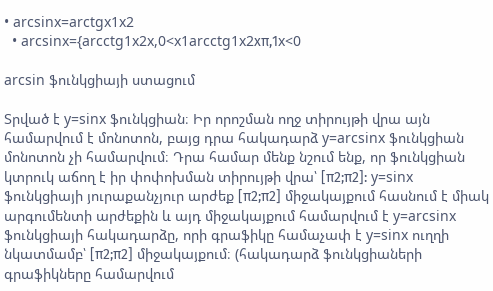• arcsinx=arctgx1x2
  • arcsinx={arcctg1x2x,0<x1arcctg1x2xπ,1x<0

arcsin ֆունկցիայի ստացում

Տրված է y=sinx ֆունկցիան։ Իր որոշման ողջ տիրույթի վրա այն համարվում է մոնոտոն, բայց դրա հակադարձ y=arcsinx ֆունկցիան մոնոտոն չի համարվում։ Դրա համար մենք նշում ենք, որ ֆունկցիան կտրուկ աճող է իր փոփոխման տիրույթի վրա՝ [π2;π2]: y=sinx ֆունկցիայի յուրաքանչյուր արժեք [π2;π2] միջակայքում հասնում է միակ արգումենտի արժեքին և այդ միջակայքում համարվում է y=arcsinx ֆունկցիայի հակադարձը, որի գրաֆիկը համաչափ է y=sinx ուղղի նկատմամբ՝ [π2;π2] միջակայքում։ (հակադարձ ֆունկցիաների գրաֆիկները համարվում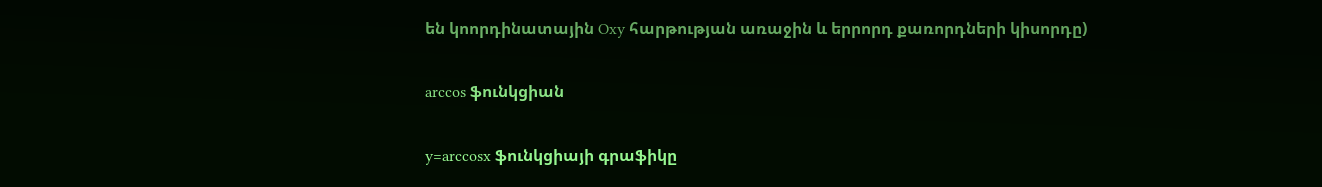են կոորդինատային Oxy հարթության առաջին և երրորդ քառորդների կիսորդը)

arccos ֆունկցիան

y=arccosx ֆունկցիայի գրաֆիկը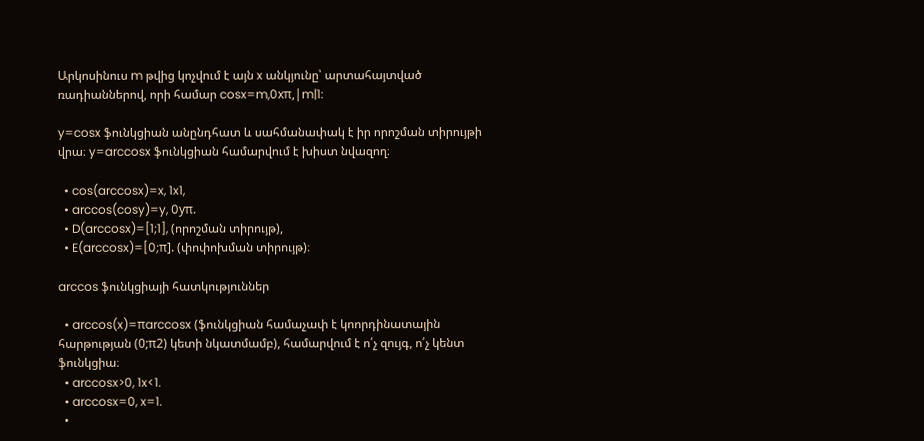Արկոսինուս m թվից կոչվում է այն x անկյունը՝ արտահայտված ռադիաններով, որի համար cosx=m,0xπ,|m|1:

y=cosx ֆունկցիան անընդհատ և սահմանափակ է իր որոշման տիրույթի վրա։ y=arccosx ֆունկցիան համարվում է խիստ նվազող։

  • cos(arccosx)=x, 1x1,
  • arccos(cosy)=y, 0yπ.
  • D(arccosx)=[1;1], (որոշման տիրույթ),
  • E(arccosx)=[0;π]. (փոփոխման տիրույթ)։

arccos ֆունկցիայի հատկություններ

  • arccos(x)=πarccosx (ֆունկցիան համաչափ է կոորդինատային հարթության (0;π2) կետի նկատմամբ), համարվում է ո՛չ զույգ, ո՛չ կենտ ֆունկցիա։
  • arccosx>0, 1x<1.
  • arccosx=0, x=1.
  •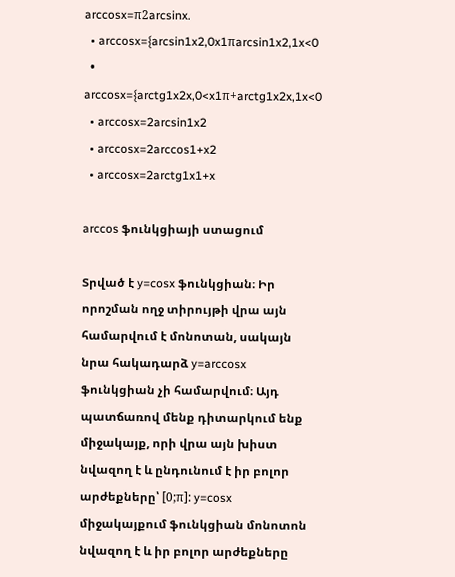arccosx=π2arcsinx.
  • arccosx={arcsin1x2,0x1πarcsin1x2,1x<0
  • arccosx={arctg1x2x,0<x1π+arctg1x2x,1x<0
  • arccosx=2arcsin1x2
  • arccosx=2arccos1+x2
  • arccosx=2arctg1x1+x

arccos ֆունկցիայի ստացում

Տրված է y=cosx ֆունկցիան։ Իր որոշման ողջ տիրույթի վրա այն համարվում է մոնոտան, սակայն նրա հակադարձ y=arccosx ֆունկցիան չի համարվում։ Այդ պատճառով մենք դիտարկում ենք միջակայք, որի վրա այն խիստ նվազող է և ընդունում է իր բոլոր արժեքները՝ [0;π]: y=cosx միջակայքում ֆունկցիան մոնոտոն նվազող է և իր բոլոր արժեքները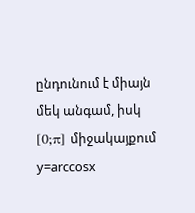ընդունում է միայն մեկ անգամ, իսկ [0;π] միջակայքում y=arccosx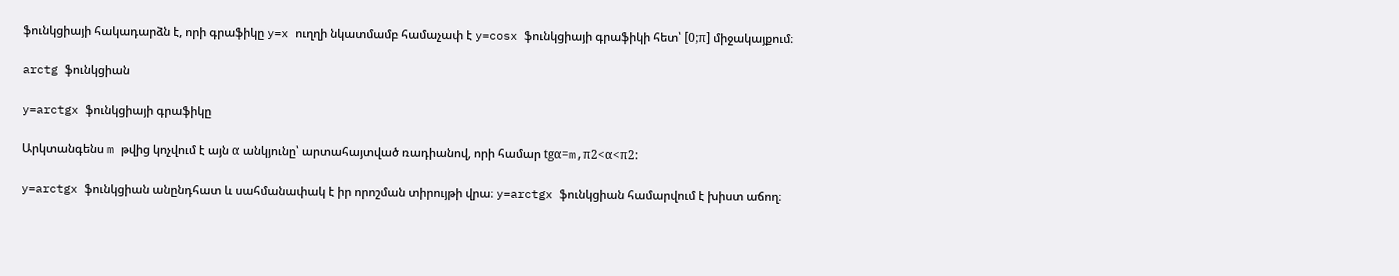ֆունկցիայի հակադարձն է, որի գրաֆիկը y=x ուղղի նկատմամբ համաչափ է y=cosx ֆունկցիայի գրաֆիկի հետ՝ [0;π] միջակայքում։

arctg ֆունկցիան

y=arctgx ֆունկցիայի գրաֆիկը

Արկտանգենս m թվից կոչվում է այն α անկյունը՝ արտահայտված ռադիանով, որի համար tgα=m,π2<α<π2:

y=arctgx ֆունկցիան անընդհատ և սահմանափակ է իր որոշման տիրույթի վրա։ y=arctgx ֆունկցիան համարվում է խիստ աճող։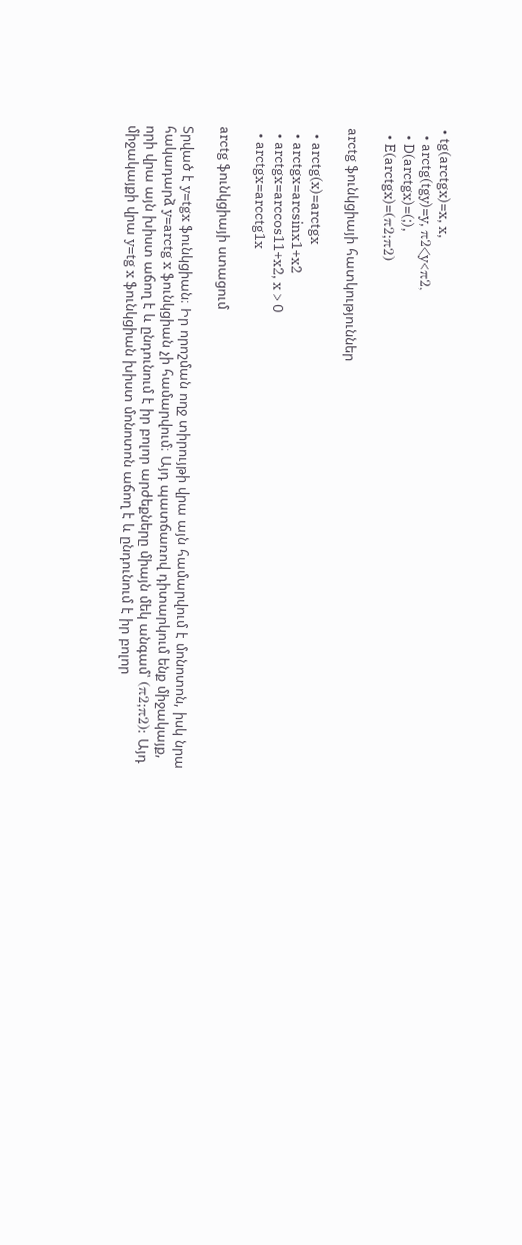• tg(arctgx)=x, x,
  • arctg(tgy)=y, π2<y<π2,
  • D(arctgx)=(;),
  • E(arctgx)=(π2;π2)

arctg ֆունկցիայի հատկություններ

  • arctg(x)=arctgx
  • arctgx=arcsinx1+x2
  • arctgx=arccos11+x2, x > 0
  • arctgx=arcctg1x

arctg ֆունկցիայի ստացում

Տրված է y=tgx ֆունկցիան։ Իր որոշման ողջ տիրույթի վրա այն համարվում է մոնոտոն, իսկ նրա հակադարձ y=arctg x ֆունկցիան չի համարվում։ Այդ պատճառով դիտարկում ենք միջակայք, որի վրա այն խիստ աճող է և ընդունում է իր բոլոր արժեքները միայն մեկ անգամ՝ (π2;π2): Այդ միջակայքի վրա y=tg x ֆունկցիան խիստ մոնոտոն աճող է և ընդունում է իր բոլոր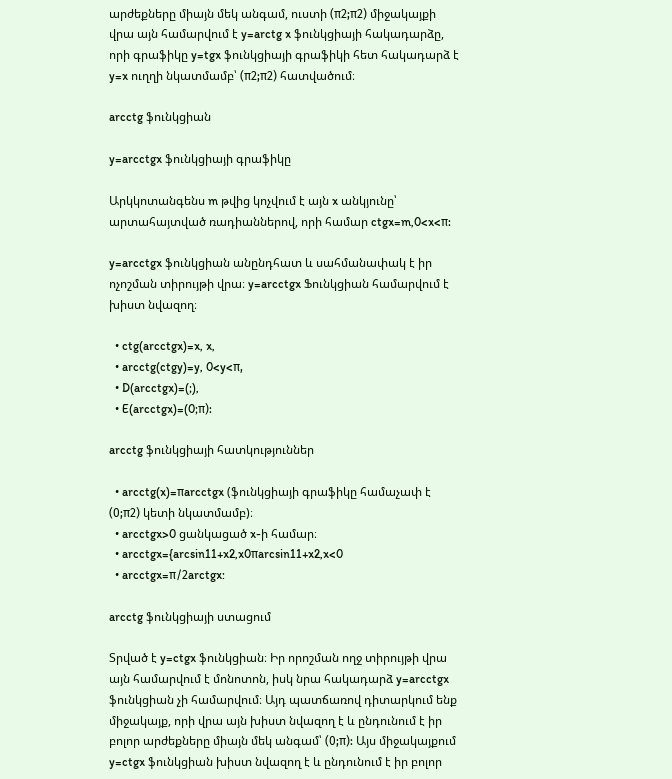արժեքները միայն մեկ անգամ, ուստի (π2;π2) միջակայքի վրա այն համարվում է y=arctg x ֆունկցիայի հակադարձը, որի գրաֆիկը y=tgx ֆունկցիայի գրաֆիկի հետ հակադարձ է y=x ուղղի նկատմամբ՝ (π2;π2) հատվածում։

arcctg ֆունկցիան

y=arcctgx ֆունկցիայի գրաֆիկը

Արկկոտանգենս m թվից կոչվում է այն x անկյունը՝ արտահայտված ռադիաններով, որի համար ctgx=m,0<x<π:

y=arcctgx ֆունկցիան անընդհատ և սահմանափակ է իր ոչոշման տիրույթի վրա։ y=arcctgx Ֆունկցիան համարվում է խիստ նվազող։

  • ctg(arcctgx)=x, x,
  • arcctg(ctgy)=y, 0<y<π,
  • D(arcctgx)=(;),
  • E(arcctgx)=(0;π):

arcctg ֆունկցիայի հատկություններ

  • arcctg(x)=πarcctgx (ֆունկցիայի գրաֆիկը համաչափ է (0;π2) կետի նկատմամբ)։
  • arcctgx>0 ցանկացած x-ի համար։
  • arcctgx={arcsin11+x2,x0πarcsin11+x2,x<0
  • arcctgx=π/2arctgx:

arcctg ֆունկցիայի ստացում

Տրված է y=ctgx ֆունկցիան։ Իր որոշման ողջ տիրույթի վրա այն համարվում է մոնոտոն, իսկ նրա հակադարձ y=arcctgx ֆունկցիան չի համարվում։ Այդ պատճառով դիտարկում ենք միջակայք, որի վրա այն խիստ նվազող է և ընդունում է իր բոլոր արժեքները միայն մեկ անգամ՝ (0;π): Այս միջակայքում y=ctgx ֆունկցիան խիստ նվազող է և ընդունում է իր բոլոր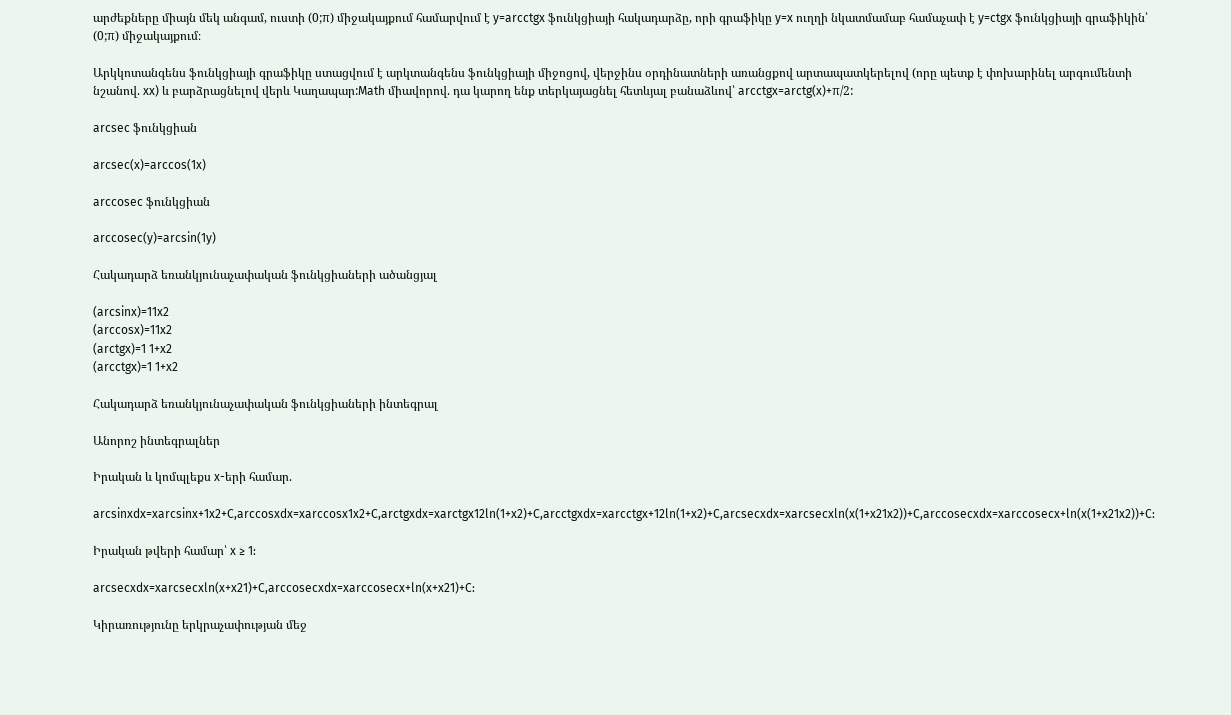արժեքները միայն մեկ անգամ, ուստի (0;π) միջակայքում համարվում է y=arcctgx ֆունկցիայի հակադարձը, որի գրաֆիկը y=x ուղղի նկատմամաբ համաչափ է y=ctgx ֆունկցիայի գրաֆիկին՝ (0;π) միջակայքում։

Արկկոտանգենս ֆունկցիայի գրաֆիկը ստացվում է արկտանգենս ֆունկցիայի միջոցով, վերջինս օրդինատների առանցքով արտապատկերելով (որը պետք է փոխարինել արգումենտի նշանով. xx) և բարձրացնելով վերև Կաղապար:Math միավորով. դա կարող ենք տերկայացնել հետևյալ բանաձևով՝ arcctgx=arctg(x)+π/2:

arcsec ֆունկցիան

arcsec(x)=arccos(1x)

arccosec ֆունկցիան

arccosec(y)=arcsin(1y)

Հակադարձ եռանկյունաչափական ֆունկցիաների ածանցյալ

(arcsinx)=11x2
(arccosx)=11x2
(arctgx)=1 1+x2
(arcctgx)=1 1+x2

Հակադարձ եռանկյունաչափական ֆունկցիաների ինտեգրալ

Անորոշ ինտեգրալներ

Իրական և կոմպլեքս x-երի համար.

arcsinxdx=xarcsinx+1x2+C,arccosxdx=xarccosx1x2+C,arctgxdx=xarctgx12ln(1+x2)+C,arcctgxdx=xarcctgx+12ln(1+x2)+C,arcsecxdx=xarcsecxln(x(1+x21x2))+C,arccosecxdx=xarccosecx+ln(x(1+x21x2))+C:

Իրական թվերի համար՝ x ≥ 1:

arcsecxdx=xarcsecxln(x+x21)+C,arccosecxdx=xarccosecx+ln(x+x21)+C:

Կիրառությունը երկրաչափության մեջ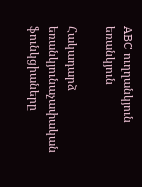ABC ուղղանկյուն եռանկյուն

Հակադարձ եռանկյունաչափական ֆունկցիաները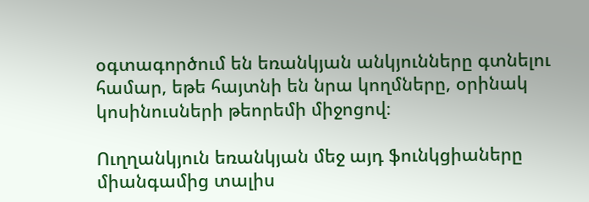օգտագործում են եռանկյան անկյունները գտնելու համար, եթե հայտնի են նրա կողմները, օրինակ կոսինուսների թեորեմի միջոցով։

Ուղղանկյուն եռանկյան մեջ այդ ֆունկցիաները միանգամից տալիս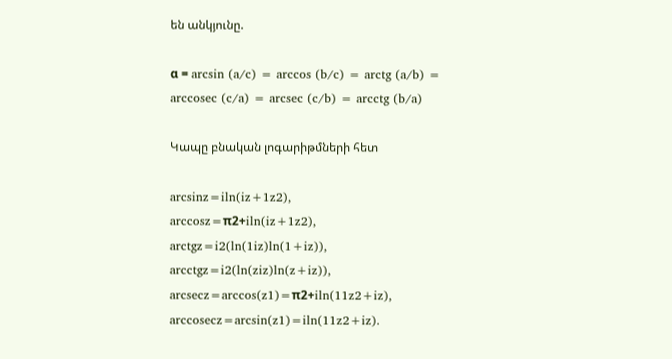են անկյունը.

α = arcsin (a/c) = arccos (b/c) = arctg (a/b) = arccosec (c/a) = arcsec (c/b) = arcctg (b/a)

Կապը բնական լոգարիթմների հետ

arcsinz=iln(iz+1z2),
arccosz=π2+iln(iz+1z2),
arctgz=i2(ln(1iz)ln(1+iz)),
arcctgz=i2(ln(ziz)ln(z+iz)),
arcsecz=arccos(z1)=π2+iln(11z2+iz),
arccosecz=arcsin(z1)=iln(11z2+iz).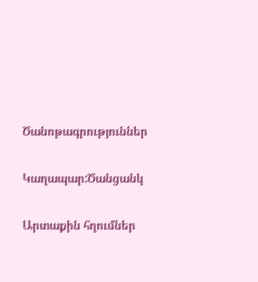Ծանոթագրություններ

Կաղապար:Ծանցանկ

Արտաքին հղումներ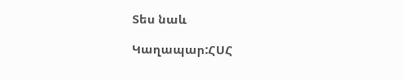Տես նաև

Կաղապար:ՀՍՀ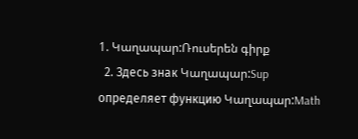1. Կաղապար:Ռուսերեն գիրք
  2. Здесь знак Կաղապար:Sup определяет функцию Կաղապար:Math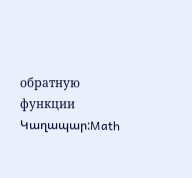обратную функции Կաղապար:Math